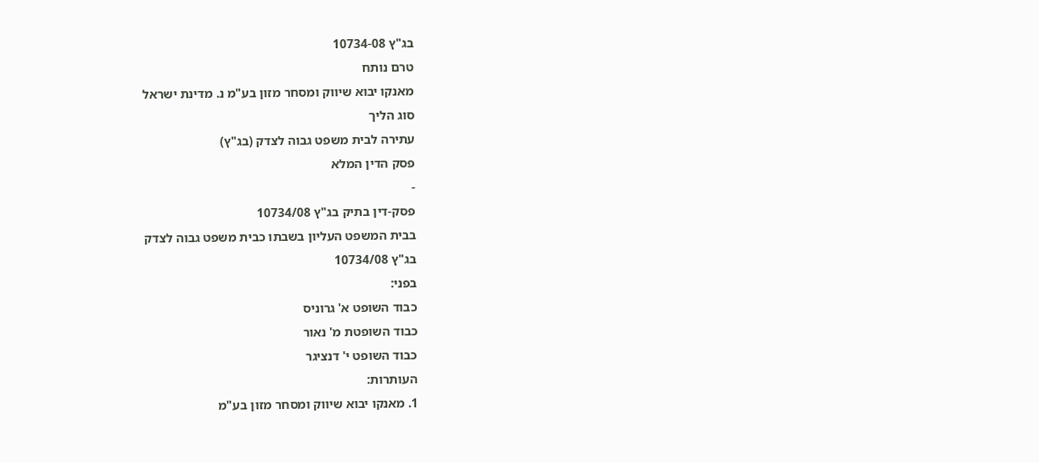בג"ץ 10734-08
טרם נותח
מאנקו יבוא שיווק ומסחר מזון בע"מ נ. מדינת ישראל
סוג הליך
עתירה לבית משפט גבוה לצדק (בג"ץ)
פסק הדין המלא
-
פסק-דין בתיק בג"ץ 10734/08
בבית המשפט העליון בשבתו כבית משפט גבוה לצדק
בג"ץ 10734/08
בפני:
כבוד השופט א' גרוניס
כבוד השופטת מ' נאור
כבוד השופט י' דנציגר
העותרות:
1. מאנקו יבוא שיווק ומסחר מזון בע"מ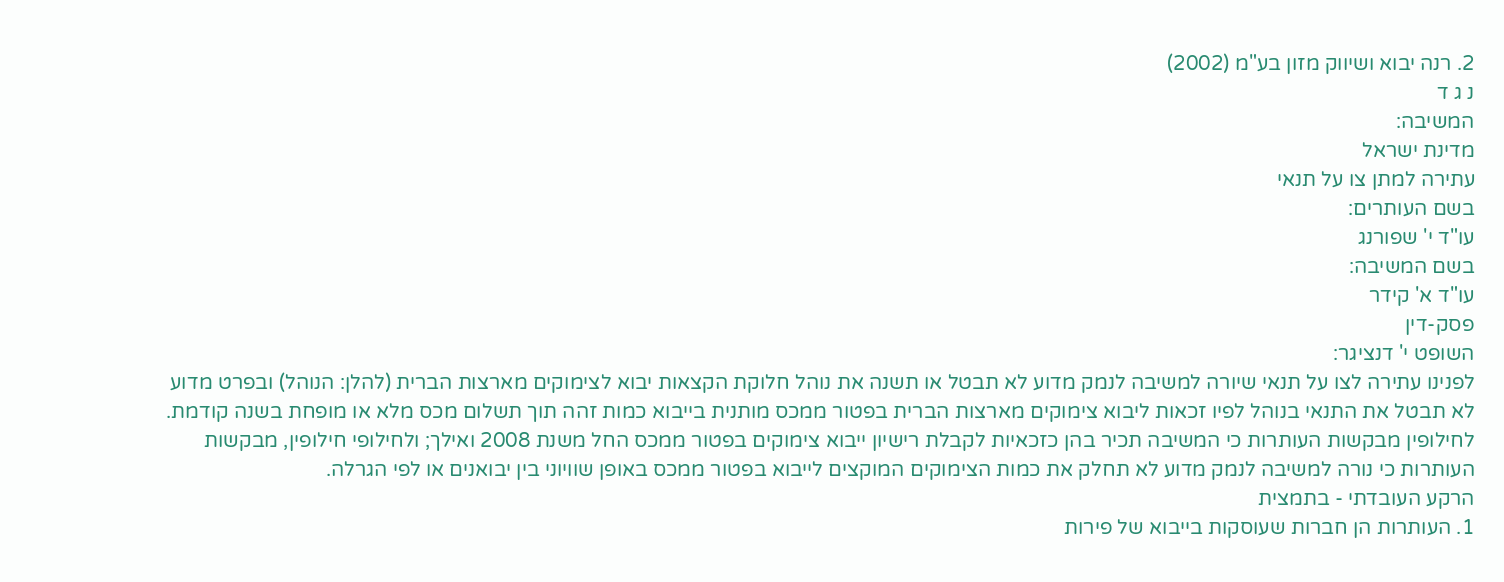2. רנה יבוא ושיווק מזון בע"מ (2002)
נ ג ד
המשיבה:
מדינת ישראל
עתירה למתן צו על תנאי
בשם העותרים:
עו"ד י' שפורנג
בשם המשיבה:
עו"ד א' קידר
פסק-דין
השופט י' דנציגר:
לפנינו עתירה לצו על תנאי שיורה למשיבה לנמק מדוע לא תבטל או תשנה את נוהל חלוקת הקצאות יבוא לצימוקים מארצות הברית (להלן: הנוהל) ובפרט מדוע לא תבטל את התנאי בנוהל לפיו זכאות ליבוא צימוקים מארצות הברית בפטור ממכס מותנית בייבוא כמות זהה תוך תשלום מכס מלא או מופחת בשנה קודמת. לחילופין מבקשות העותרות כי המשיבה תכיר בהן כזכאיות לקבלת רישיון ייבוא צימוקים בפטור ממכס החל משנת 2008 ואילך; ולחילופי חילופין, מבקשות העותרות כי נורה למשיבה לנמק מדוע לא תחלק את כמות הצימוקים המוקצים לייבוא בפטור ממכס באופן שוויוני בין יבואנים או לפי הגרלה.
הרקע העובדתי - בתמצית
1. העותרות הן חברות שעוסקות בייבוא של פירות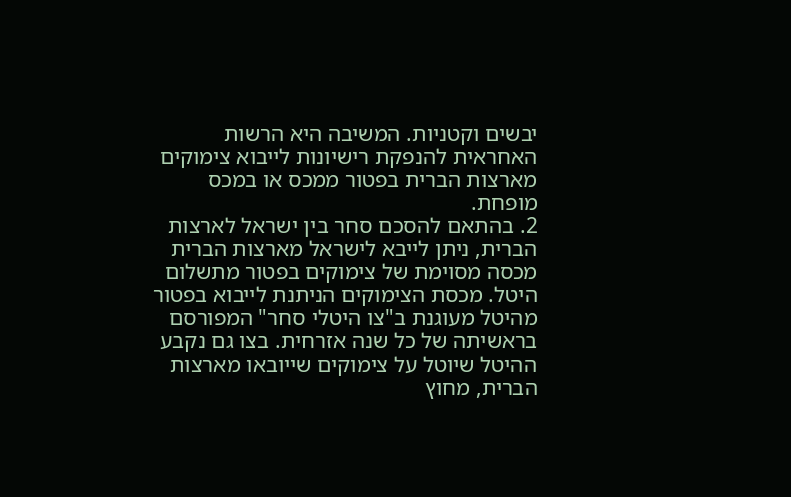יבשים וקטניות. המשיבה היא הרשות האחראית להנפקת רישיונות לייבוא צימוקים מארצות הברית בפטור ממכס או במכס מופחת.
2. בהתאם להסכם סחר בין ישראל לארצות הברית, ניתן לייבא לישראל מארצות הברית מכסה מסוימת של צימוקים בפטור מתשלום היטל. מכסת הצימוקים הניתנת לייבוא בפטור מהיטל מעוגנת ב"צו היטלי סחר" המפורסם בראשיתה של כל שנה אזרחית. בצו גם נקבע ההיטל שיוטל על צימוקים שייובאו מארצות הברית, מחוץ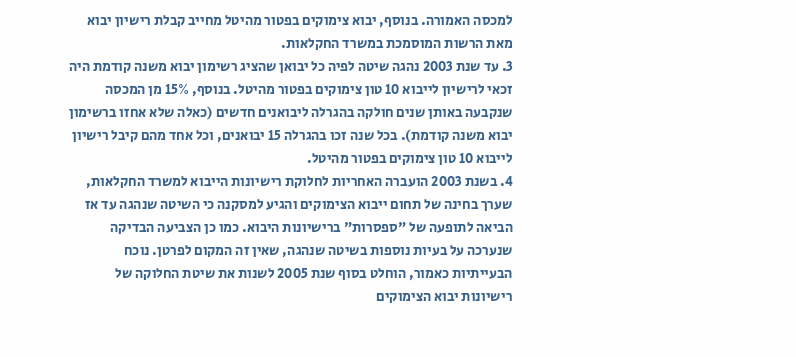למכסה האמורה. בנוסף, יבוא צימוקים בפטור מהיטל מחייב קבלת רישיון יבוא מאת הרשות המוסמכת במשרד החקלאות.
3. עד שנת 2003 נהגה שיטה לפיה כל יבואן שהציג רשימון יבוא משנה קודמת היה זכאי לרישיון לייבוא 10 טון צימוקים בפטור מהיטל. בנוסף, 15% מן המכסה שנקבעה באותן שנים חולקה בהגרלה ליבואנים חדשים (כאלה שלא אחזו ברשימון יבוא משנה קודמת). בכל שנה זכו בהגרלה 15 יבואנים, וכל אחד מהם קיבל רישיון לייבוא 10 טון צימוקים בפטור מהיטל.
4. בשנת 2003 הועברה האחריות לחלוקת רישיונות הייבוא למשרד החקלאות, שערך בחינה של תחום ייבוא הצימוקים והגיע למסקנה כי השיטה שנהגה עד אז הביאה לתופעה של "ספסרות" ברישיונות היבוא. כמו כן הצביעה הבדיקה שנערכה על בעיות נוספות בשיטה שנהגה, שאין זה המקום לפרטן. נוכח הבעייתיות כאמור, הוחלט בסוף שנת 2005 לשנות את שיטת החלוקה של רישיונות יבוא הצימוקים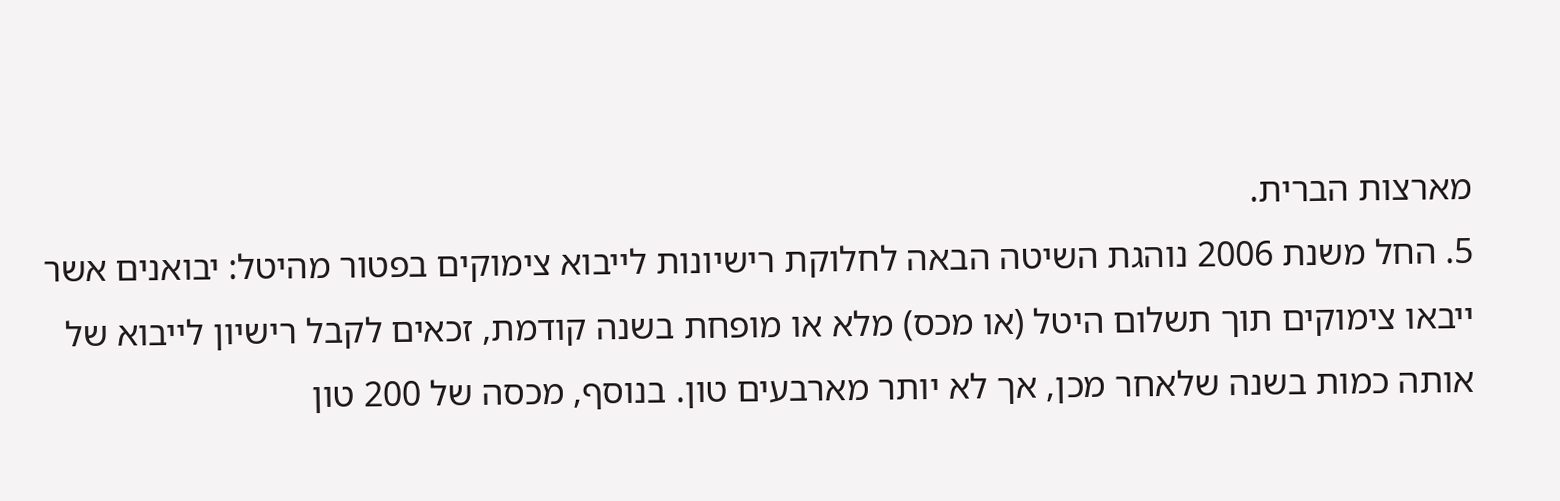מארצות הברית.
5. החל משנת 2006 נוהגת השיטה הבאה לחלוקת רישיונות לייבוא צימוקים בפטור מהיטל: יבואנים אשר ייבאו צימוקים תוך תשלום היטל (או מכס) מלא או מופחת בשנה קודמת, זכאים לקבל רישיון לייבוא של אותה כמות בשנה שלאחר מכן, אך לא יותר מארבעים טון. בנוסף, מכסה של 200 טון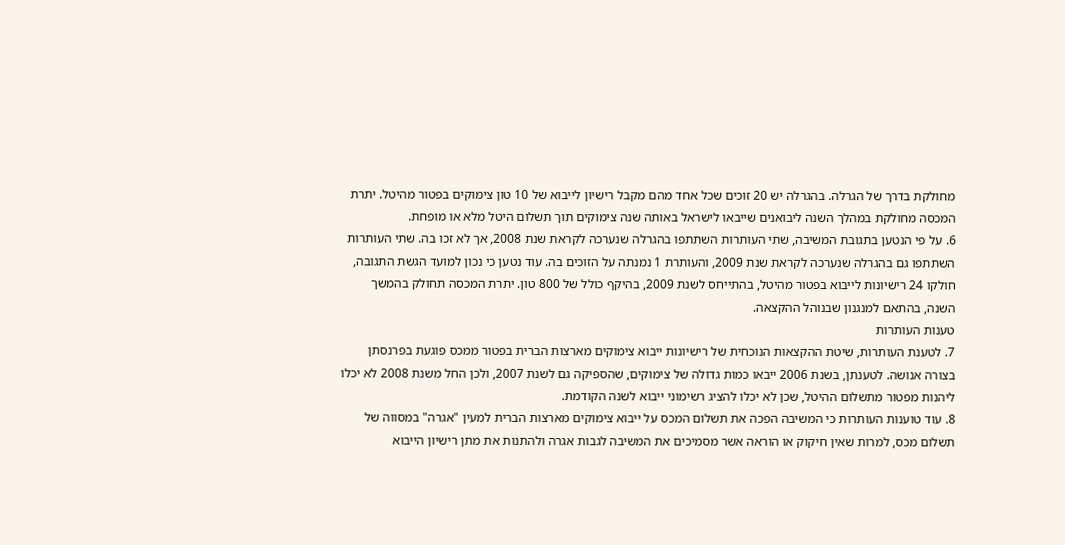מחולקת בדרך של הגרלה. בהגרלה יש 20 זוכים שכל אחד מהם מקבל רישיון לייבוא של 10 טון צימוקים בפטור מהיטל. יתרת המכסה מחולקת במהלך השנה ליבואנים שייבאו לישראל באותה שנה צימוקים תוך תשלום היטל מלא או מופחת.
6. על פי הנטען בתגובת המשיבה, שתי העותרות השתתפו בהגרלה שנערכה לקראת שנת 2008, אך לא זכו בה. שתי העותרות השתתפו גם בהגרלה שנערכה לקראת שנת 2009, והעותרת 1 נמנתה על הזוכים בה. עוד נטען כי נכון למועד הגשת התגובה, חולקו 24 רישיונות לייבוא בפטור מהיטל, בהתייחס לשנת 2009, בהיקף כולל של 800 טון. יתרת המכסה תחולק בהמשך השנה, בהתאם למנגנון שבנוהל ההקצאה.
טענות העותרות
7. לטענת העותרות, שיטת ההקצאות הנוכחית של רישיונות ייבוא צימוקים מארצות הברית בפטור ממכס פוגעת בפרנסתן בצורה אנושה. לטענתן, בשנת 2006 ייבאו כמות גדולה של צימוקים, שהספיקה גם לשנת 2007, ולכן החל משנת 2008 לא יכלו ליהנות מפטור מתשלום ההיטל, שכן לא יכלו להציג רשימוני ייבוא לשנה הקודמת.
8. עוד טוענות העותרות כי המשיבה הפכה את תשלום המכס על ייבוא צימוקים מארצות הברית למעין "אגרה" במסווה של תשלום מכס, למרות שאין חיקוק או הוראה אשר מסמיכים את המשיבה לגבות אגרה ולהתנות את מתן רישיון הייבוא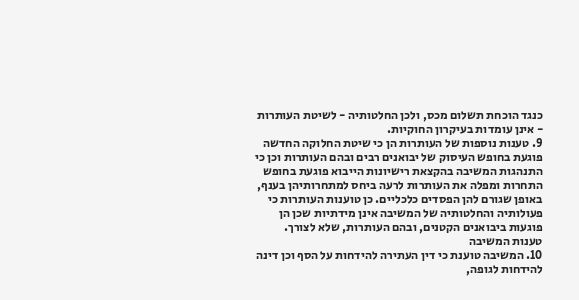כנגד הוכחת תשלום מכס, ולכן החלטותיה - לשיטת העותרות - אינן עומדות בעיקרון החוקיות.
9. טענות נוספות של העותרות הן כי שיטת החלוקה החדשה פוגעת בחופש העיסוק של יבואנים רבים ובהם העותרות וכן כי התנהגות המשיבה בהקצאת רישיונות הייבוא פוגעת בחופש התחרות ומפלה את העותרות לרעה ביחס למתחרותיהן בענף, באופן שגורם להן הפסדים כלכליים. כן טוענות העותרות כי פעולותיה והחלטותיה של המשיבה אינן מידתיות שכן הן פוגעות ביבואנים הקטנים, ובהם העותרות, שלא לצורך.
טענות המשיבה
10. המשיבה טוענת כי דין העתירה להידחות על הסף וכן דינה להידחות לגופה,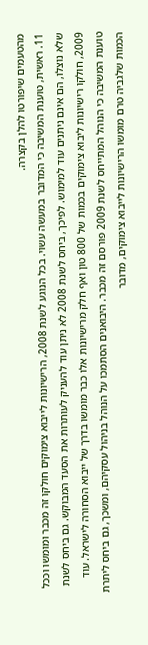מהטעמים שיפורטו להלן בקצרה.
11. ראשית, טוענת המשיבה כי המדובר במעשה עשוי. בכל הנוגע לשנת 2008, הרישיונות לייבוא צימוקים חולקו זה מכבר ומומשו וככל שלא נוצלו, הם אינם ניתנים עוד למימוש. לפיכך, ביחס לשנת 2008 לא ניתן עוד להעניק לעותרות את הסעד המבוקש. גם ביחס לשנת 2009, חולקו רישיונות ליבוא צימוקים בכמות של 800 טון ואף חלק מרישיונות אלו כבר מומשו בדרך של ייבוא הסחורה לישראל. עוד טוענת המשיבה כי הנוהל המתייחס לשנת 2009 פורסם זה מכבר. היבואנים הסתמכו על הנוהל בניהול עסקיהם, ומשכך, גם ביחס ליתרת הכמות שלגביה טרם מומשו הרישיונות לייבוא צימוקים, מדובר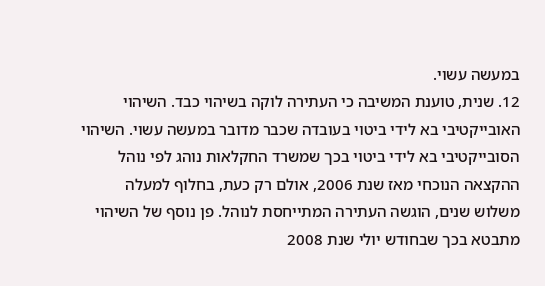במעשה עשוי.
12. שנית, טוענת המשיבה כי העתירה לוקה בשיהוי כבד. השיהוי האובייקטיבי בא לידי ביטוי בעובדה שכבר מדובר במעשה עשוי. השיהוי הסובייקטיבי בא לידי ביטוי בכך שמשרד החקלאות נוהג לפי נוהל ההקצאה הנוכחי מאז שנת 2006, אולם רק כעת, בחלוף למעלה משלוש שנים, הוגשה העתירה המתייחסת לנוהל. פן נוסף של השיהוי מתבטא בכך שבחודש יולי שנת 2008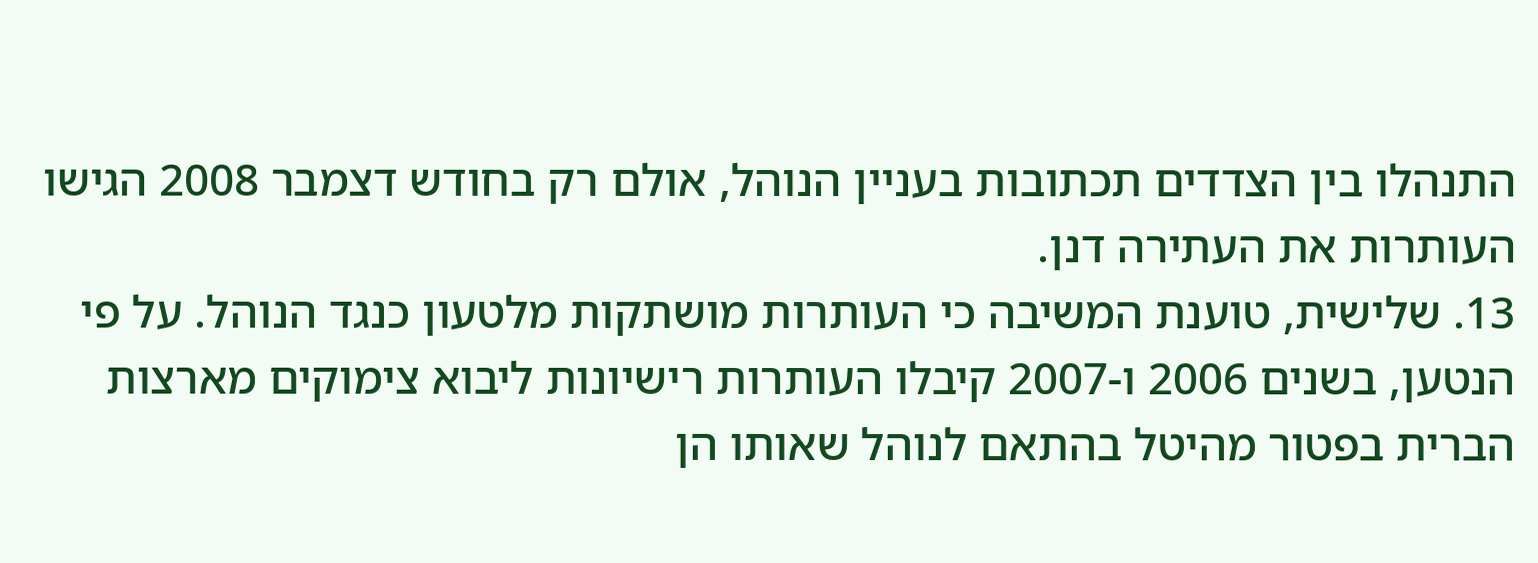התנהלו בין הצדדים תכתובות בעניין הנוהל, אולם רק בחודש דצמבר 2008 הגישו העותרות את העתירה דנן.
13. שלישית, טוענת המשיבה כי העותרות מושתקות מלטעון כנגד הנוהל. על פי הנטען, בשנים 2006 ו-2007 קיבלו העותרות רישיונות ליבוא צימוקים מארצות הברית בפטור מהיטל בהתאם לנוהל שאותו הן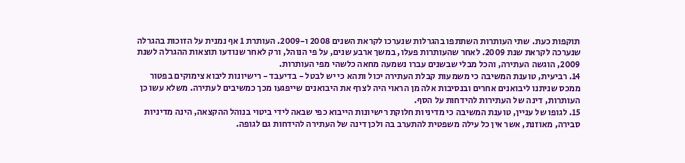תוקפות כעת. שתי העותרות השתתפו בהגרלות שנערכו לקראת השנים 2008 ו-2009. העותרת 1 אף נמנית על הזוכות בהגרלה שנערכה לקראת שנת 2009. לאחר שהעותרות פעלו, במשך ארבע שנים, על פי הנוהל, ורק לאחר שנודעו תוצאות ההגרלה לשנת 2009, הוגשה העתירה, והכל מבלי שבשנים עברו נשמעה מחאה כלשהי מפי העותרות.
14. רביעית, טוענת המשיבה כי משמעות קבלת העתירה יכול ותהא כי יש לבטל - בדיעבד - רישיונות ליבוא צימוקים בפטור ממכס שניתנו ליבואנים אחרים ובנסיבות אלה מן הראוי היה לצרף את היבואנים שייפגעו מכך כמשיבים לעתירה. משלא עשו כן העותרות, דינה של העתירות להידחות על הסף.
15. לגופו של עניין, טוענת המשיבה כי מדיניות חלוקת רישיונות הייבוא כפי שבאה לידי ביטוי בנוהל ההקצאה, הינה מדיניות סבירה, מאוזנת, אשר אין כל עילה משפטית להתערב בה ולכן דינה של העתירה להידחות גם לגופה.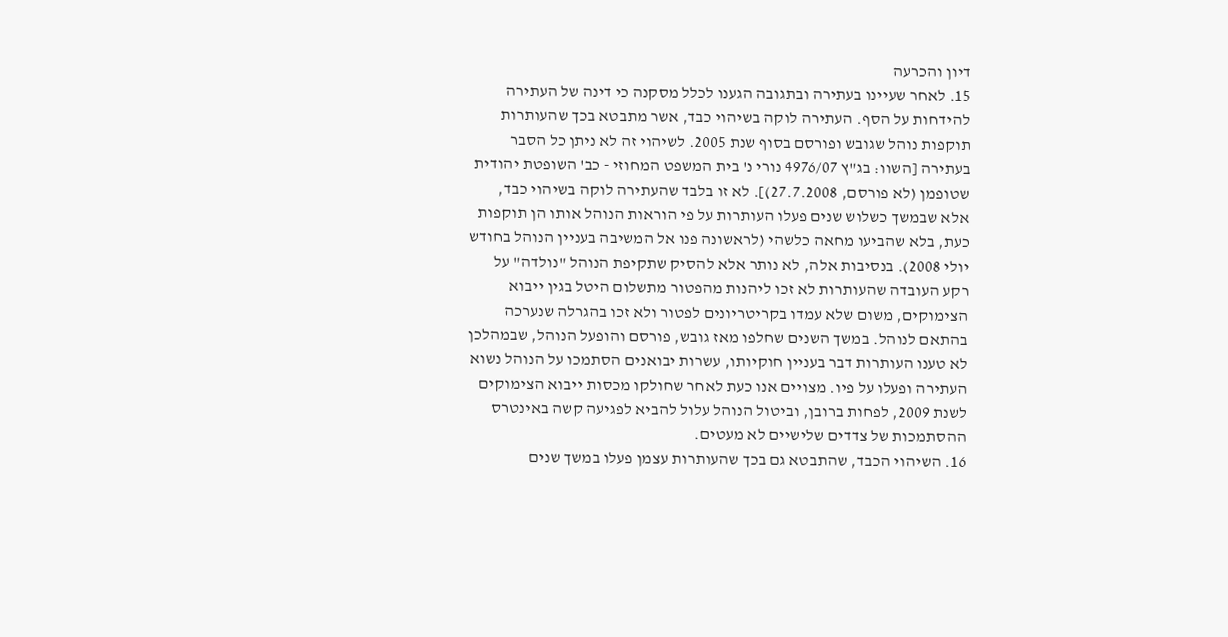דיון והכרעה
15. לאחר שעיינו בעתירה ובתגובה הגענו לכלל מסקנה כי דינה של העתירה להידחות על הסף. העתירה לוקה בשיהוי כבד, אשר מתבטא בכך שהעותרות תוקפות נוהל שגובש ופורסם בסוף שנת 2005. לשיהוי זה לא ניתן כל הסבר בעתירה [השוו: בג"ץ 4976/07 נורי נ' בית המשפט המחוזי - כב' השופטת יהודית שטופמן (לא פורסם, 27.7.2008)]. לא זו בלבד שהעתירה לוקה בשיהוי כבד, אלא שבמשך כשלוש שנים פעלו העותרות על פי הוראות הנוהל אותו הן תוקפות כעת, בלא שהביעו מחאה כלשהי (לראשונה פנו אל המשיבה בעניין הנוהל בחודש יולי 2008). בנסיבות אלה, לא נותר אלא להסיק שתקיפת הנוהל "נולדה" על רקע העובדה שהעותרות לא זכו ליהנות מהפטור מתשלום היטל בגין ייבוא הצימוקים, משום שלא עמדו בקריטריונים לפטור ולא זכו בהגרלה שנערכה בהתאם לנוהל. במשך השנים שחלפו מאז גובש, פורסם והופעל הנוהל, שבמהלכן לא טענו העותרות דבר בעניין חוקיותו, עשרות יבואנים הסתמכו על הנוהל נשוא העתירה ופעלו על פיו. מצויים אנו כעת לאחר שחולקו מכסות ייבוא הצימוקים לשנת 2009, לפחות ברובן, וביטול הנוהל עלול להביא לפגיעה קשה באינטרס ההסתמכות של צדדים שלישיים לא מעטים.
16. השיהוי הכבד, שהתבטא גם בכך שהעותרות עצמן פעלו במשך שנים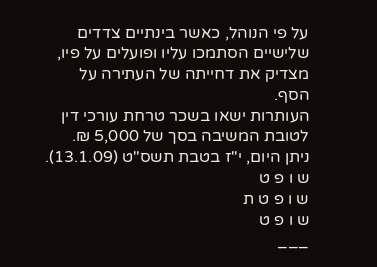על פי הנוהל, כאשר בינתיים צדדים שלישיים הסתמכו עליו ופועלים על פיו, מצדיק את דחייתה של העתירה על הסף.
העותרות ישאו בשכר טרחת עורכי דין לטובת המשיבה בסך של 5,000 ₪.
ניתן היום, י"ז בטבת תשס"ט (13.1.09).
ש ו פ ט
ש ו פ ט ת
ש ו פ ט
___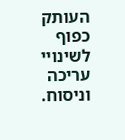העותק כפוף לשינויי עריכה וניסוח.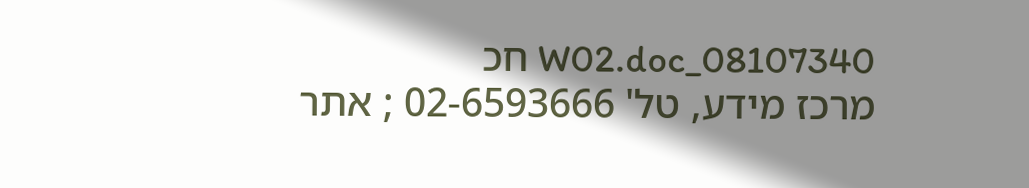08107340_W02.doc חכ
מרכז מידע, טל' 02-6593666 ; אתר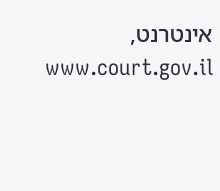אינטרנט, www.court.gov.il